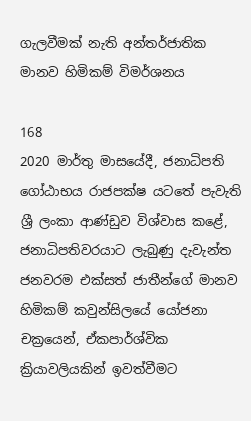ගැලවීමක් නැති අන්තර්ජාතික මානව හිමිකම් විමර්ශනය

168
2020 මාර්තු මාසයේදී, ජනාධිපති ගෝඨාභය රාජපක්ෂ යටතේ පැවැති ශ්‍රී ලංකා ආණ්ඩුව විශ්වාස කළේ, ජනාධිපතිවරයාට ලැබුණු දැවැන්ත ජනවරම එක්සත් ජාතීන්ගේ මානව හිමිකම් කවුන්සිලයේ යෝජනා චක්‍රයෙන්, ඒකපාර්ශ්වික ක්‍රියාවලියකින් ඉවත්වීමට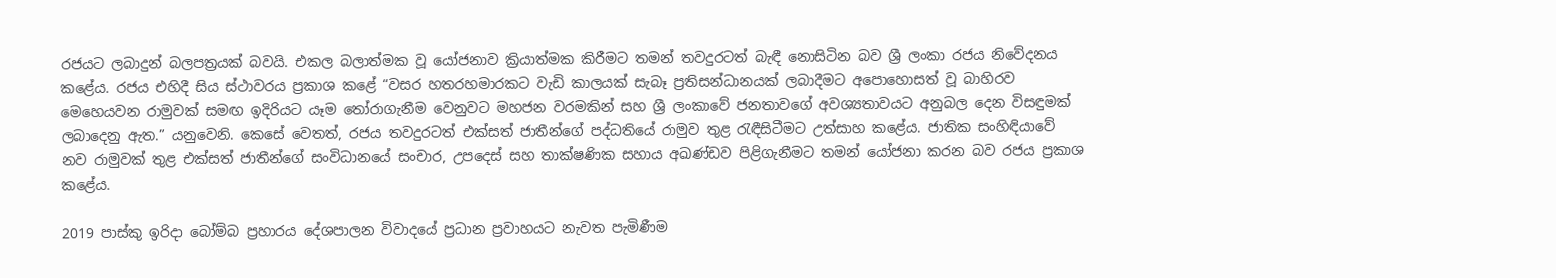රජයට ලබාදුන් බලපත්‍රයක් බවයි. එකල බලාත්මක වූ යෝජනාව ක්‍රියාත්මක කිරීමට තමන් තවදුරටත් බැඳී නොසිටින බව ශ්‍රී ලංකා රජය නිවේදනය කළේය. රජය එහිදී සිය ස්ථාවරය ප්‍රකාශ කළේ “වසර හතරහමාරකට වැඩි කාලයක් සැබෑ ප්‍රතිසන්ධානයක් ලබාදීමට අපොහොසත් වූ බාහිරව මෙහෙයවන රාමුවක් සමඟ ඉදිරියට යෑම තෝරාගැනීම වෙනුවට මහජන වරමකින් සහ ශ්‍රී ලංකාවේ ජනතාවගේ අවශ්‍යතාවයට අනුබල දෙන විසඳුමක් ලබාදෙනු ඇත.” යනුවෙනි. කෙසේ වෙතත්, රජය තවදුරටත් එක්සත් ජාතීන්ගේ පද්ධතියේ රාමුව තුළ රැඳීසිටීමට උත්සාහ කළේය. ජාතික සංහිඳියාවේ නව රාමුවක් තුළ එක්සත් ජාතීන්ගේ සංවිධානයේ සංචාර, උපදෙස් සහ තාක්ෂණික සහාය අඛණ්ඩව පිළිගැනීමට තමන් යෝජනා කරන බව රජය ප්‍රකාශ කළේය.

2019 පාස්කු ඉරිදා බෝම්බ ප්‍රහාරය දේශපාලන විවාදයේ ප්‍රධාන ප්‍රවාහයට නැවත පැමිණීම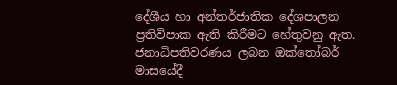දේශීය හා අන්තර්ජාතික දේශපාලන ප්‍රතිවිපාක ඇති කිරීමට හේතුවනු ඇත. ජනාධිපතිවරණය ලබන ඔක්තෝබර් මාසයේදී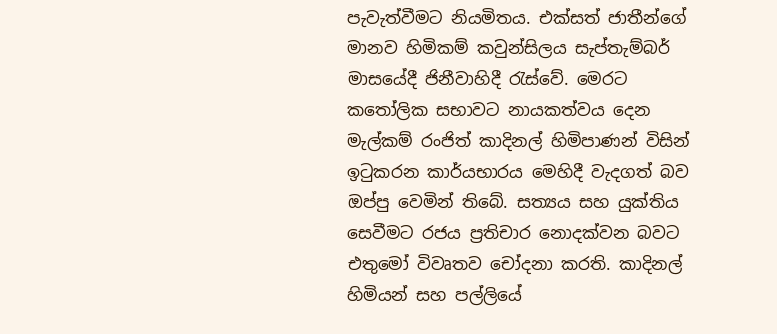පැවැත්වීමට නියමිතය. එක්සත් ජාතීන්ගේ මානව හිමිකම් කවුන්සිලය සැප්තැම්බර් මාසයේදී ජිනීවාහිදී රැස්වේ. මෙරට කතෝලික සභාවට නායකත්වය දෙන මැල්කම් රංජිත් කාදිනල් හිමිපාණන් විසින් ඉටුකරන කාර්යභාරය මෙහිදී වැදගත් බව ඔප්පු වෙමින් තිබේ. සත්‍යය සහ යුක්තිය සෙවීමට රජය ප්‍රතිචාර නොදක්වන බවට එතුමෝ විවෘතව චෝදනා කරති. කාදිනල් හිමියන් සහ පල්ලියේ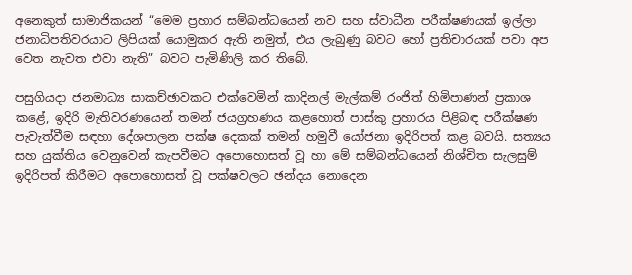අනෙකුත් සාමාජිකයන් “මෙම ප්‍රහාර සම්බන්ධයෙන් නව සහ ස්වාධීන පරීක්ෂණයක් ඉල්ලා ජනාධිපතිවරයාට ලිපියක් යොමුකර ඇති නමුත්, එය ලැබුණු බවට හෝ ප්‍රතිචාරයක් පවා අප වෙත නැවත එවා නැති” බවට පැමිණිලි කර තිබේ.

පසුගියදා ජනමාධ්‍ය සාකච්ඡාවකට එක්වෙමින් කාදිනල් මැල්කම් රංජිත් හිමිපාණන් ප්‍රකාශ කළේ, ඉදිරි මැතිවරණයෙන් තමන් ජයග්‍රහණය කළහොත් පාස්කු ප්‍රහාරය පිළිබඳ පරීක්ෂණ පැවැත්වීම සඳහා දේශපාලන පක්ෂ දෙකක් තමන් හමුවී යෝජනා ඉදිරිපත් කළ බවයි. සත්‍යය සහ යුක්තිය වෙනුවෙන් කැපවීමට අපොහොසත් වූ හා මේ සම්බන්ධයෙන් නිශ්චිත සැලසුම් ඉදිරිපත් කිරීමට අපොහොසත් වූ පක්ෂවලට ඡන්දය නොදෙන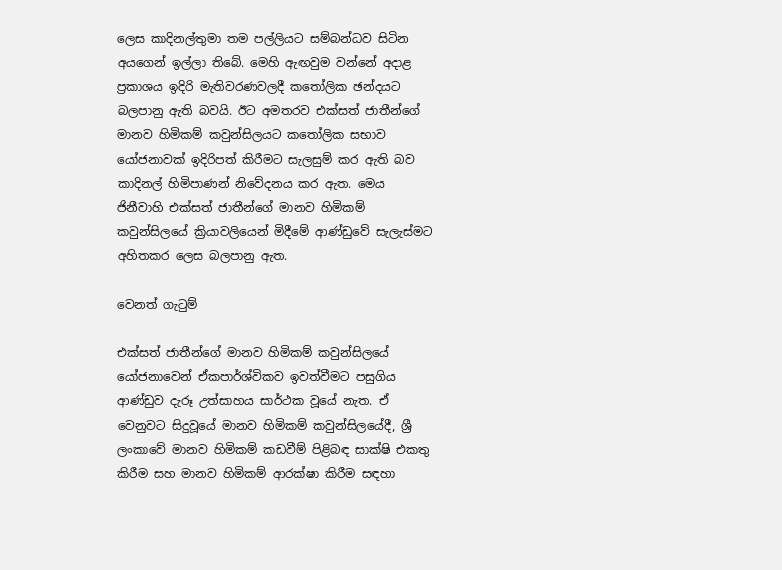ලෙස කාදිනල්තුමා තම පල්ලියට සම්බන්ධව සිටින අයගෙන් ඉල්ලා තිබේ. මෙහි ඇඟවුම වන්නේ අදාළ ප්‍රකාශය ඉදිරි මැතිවරණවලදී කතෝලික ඡන්දයට බලපානු ඇති බවයි. ඊට අමතරව එක්සත් ජාතීන්ගේ මානව හිමිකම් කවුන්සිලයට කතෝලික සභාව යෝජනාවක් ඉදිරිපත් කිරීමට සැලසුම් කර ඇති බව කාදිනල් හිමිපාණන් නිවේදනය කර ඇත. මෙය ජිනීවාහි එක්සත් ජාතීන්ගේ මානව හිමිකම් කවුන්සිලයේ ක්‍රියාවලියෙන් මිදීමේ ආණ්ඩුවේ සැලැස්මට අහිතකර ලෙස බලපානු ඇත.

වෙනත් ගැටුම්

එක්සත් ජාතීන්ගේ මානව හිමිකම් කවුන්සිලයේ යෝජනාවෙන් ඒකපාර්ශ්විකව ඉවත්වීමට පසුගිය ආණ්ඩුව දැරූ උත්සාහය සාර්ථක වූයේ නැත. ඒ වෙනුවට සිදුවූයේ මානව හිමිකම් කවුන්සිලයේදී, ශ්‍රී ලංකාවේ මානව හිමිකම් කඩවීම් පිළිබඳ සාක්ෂි එකතු කිරීම සහ මානව හිමිකම් ආරක්ෂා කිරීම සඳහා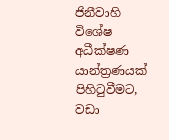ජිනීවාහි විශේෂ අධීක්ෂණ යාන්ත්‍රණයක් පිහිටුවීමට, වඩා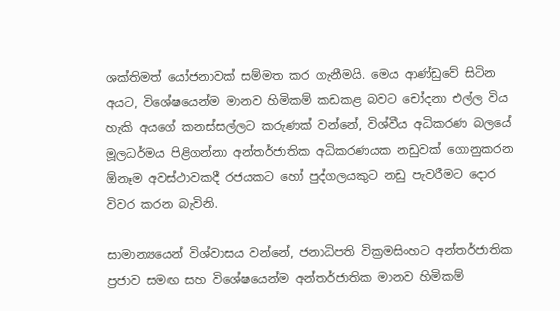ශක්තිමත් යෝජනාවක් සම්මත කර ගැනීමයි. මෙය ආණ්ඩුවේ සිටින අයට, විශේෂයෙන්ම මානව හිමිකම් කඩකළ බවට චෝදනා එල්ල විය හැකි අයගේ කනස්සල්ලට කරුණක් වන්නේ, විශ්වීය අධිකරණ බලයේ මූලධර්මය පිළිගන්නා අන්තර්ජාතික අධිකරණයක නඩුවක් ගොනුකරන ඕනෑම අවස්ථාවකදී රජයකට හෝ පුද්ගලයකුට නඩු පැවරීමට දොර විවර කරන බැවිනි.

සාමාන්‍යයෙන් විශ්වාසය වන්නේ, ජනාධිපති වික්‍රමසිංහට අන්තර්ජාතික ප්‍රජාව සමඟ සහ විශේෂයෙන්ම අන්තර්ජාතික මානව හිමිකම්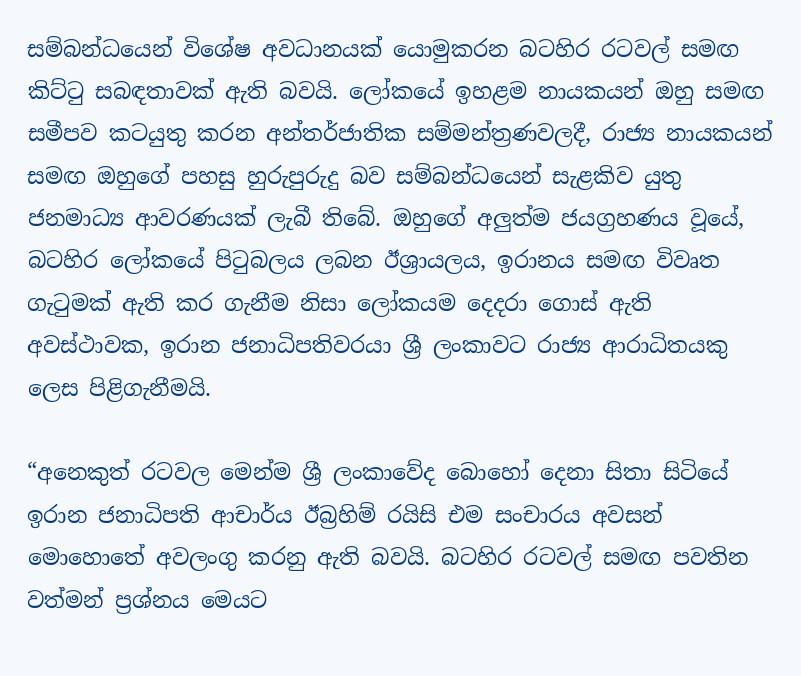සම්බන්ධයෙන් විශේෂ අවධානයක් යොමුකරන බටහිර රටවල් සමඟ කිට්ටු සබඳතාවක් ඇති බවයි. ලෝකයේ ඉහළම නායකයන් ඔහු සමඟ සමීපව කටයුතු කරන අන්තර්ජාතික සම්මන්ත්‍රණවලදී, රාජ්‍ය නායකයන් සමඟ ඔහුගේ පහසු හුරුපුරුදු බව සම්බන්ධයෙන් සැළකිව යුතු ජනමාධ්‍ය ආවරණයක් ලැබී තිබේ. ඔහුගේ අලුත්ම ජයග්‍රහණය වූයේ, බටහිර ලෝකයේ පිටුබලය ලබන ඊශ්‍රායලය, ඉරානය සමඟ විවෘත ගැටුමක් ඇති කර ගැනීම නිසා ලෝකයම දෙදරා ගොස් ඇති අවස්ථාවක, ඉරාන ජනාධිපතිවරයා ශ්‍රී ලංකාවට රාජ්‍ය ආරාධිතයකු ලෙස පිළිගැනීමයි.

“අනෙකුත් රටවල මෙන්ම ශ්‍රී ලංකාවේද බොහෝ දෙනා සිතා සිටියේ ඉරාන ජනාධිපති ආචාර්ය ඊබ්‍රහිම් රයිසි එම සංචාරය අවසන් මොහොතේ අවලංගු කරනු ඇති බවයි. බටහිර රටවල් සමඟ පවතින වත්මන් ප්‍රශ්නය මෙයට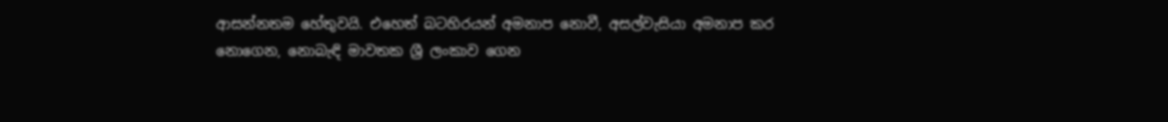ආසන්නතම හේතුවයි. එහෙත් බටහිරයන් අමනාප නොවී, අසල්වැසියා අමනාප කර නොගෙන, නොබැඳි මාවතක ශ්‍රී ලංකාව ගෙන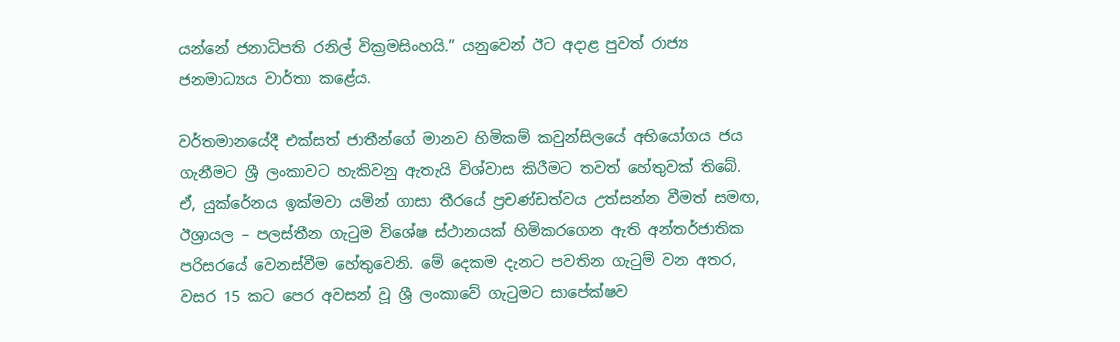යන්නේ ජනාධිපති රනිල් වික්‍රමසිංහයි.” යනුවෙන් ඊට අදාළ පුවත් රාජ්‍ය ජනමාධ්‍යය වාර්තා කළේය.

වර්තමානයේදී එක්සත් ජාතීන්ගේ මානව හිමිකම් කවුන්සිලයේ අභියෝගය ජය ගැනීමට ශ්‍රී ලංකාවට හැකිවනු ඇතැයි විශ්වාස කිරීමට තවත් හේතුවක් තිබේ. ඒ, යුක්රේනය ඉක්මවා යමින් ගාසා තීරයේ ප්‍රචණ්ඩත්වය උත්සන්න වීමත් සමඟ, ඊශ්‍රායල – පලස්තීන ගැටුම විශේෂ ස්ථානයක් හිමිකරගෙන ඇති අන්තර්ජාතික පරිසරයේ වෙනස්වීම හේතුවෙනි. මේ දෙකම දැනට පවතින ගැටුම් වන අතර, වසර 15 කට පෙර අවසන් වූ ශ්‍රී ලංකාවේ ගැටුමට සාපේක්ෂව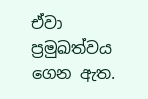ඒවා ප්‍රමුඛත්වය ගෙන ඇත.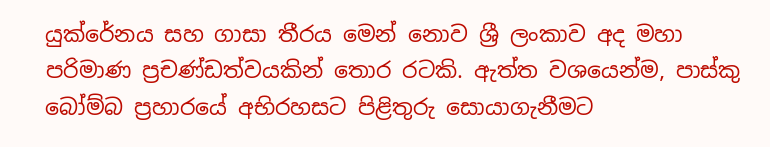යුක්රේනය සහ ගාසා තීරය මෙන් නොව ශ්‍රී ලංකාව අද මහා පරිමාණ ප්‍රචණ්ඩත්වයකින් තොර රටකි. ඇත්ත වශයෙන්ම, පාස්කු බෝම්බ ප්‍රහාරයේ අභිරහසට පිළිතුරු සොයාගැනීමට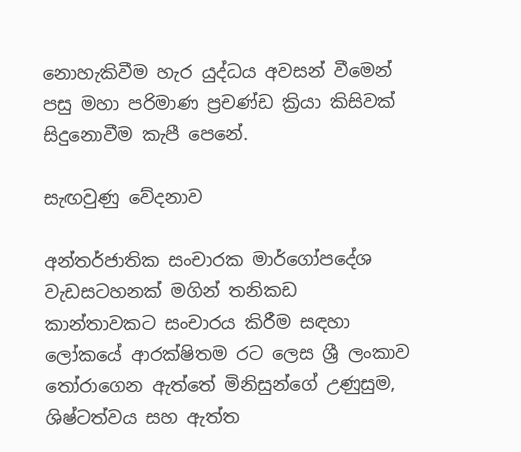නොහැකිවීම හැර යුද්ධය අවසන් වීමෙන් පසු මහා පරිමාණ ප්‍රචණ්ඩ ක්‍රියා කිසිවක් සිදුනොවීම කැපී පෙනේ.

සැඟවුණු වේදනාව

අන්තර්ජාතික සංචාරක මාර්ගෝපදේශ වැඩසටහනක් මගින් තනිකඩ කාන්තාවකට සංචාරය කිරීම සඳහා ලෝකයේ ආරක්ෂිතම රට ලෙස ශ්‍රී ලංකාව තෝරාගෙන ඇත්තේ මිනිසුන්ගේ උණුසුම, ශිෂ්ටත්වය සහ ඇත්ත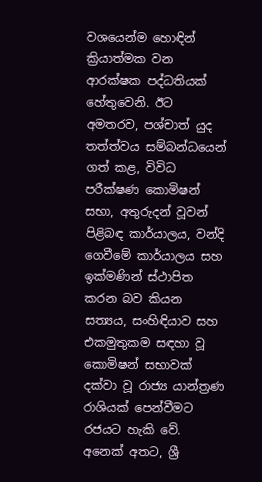වශයෙන්ම හොඳින් ක්‍රියාත්මක වන ආරක්ෂක පද්ධතියක් හේතුවෙනි. ඊට අමතරව, පශ්චාත් යුද තත්ත්වය සම්බන්ධයෙන් ගත් කළ, විවිධ පරීක්ෂණ කොමිෂන් සභා, අතුරුදන් වූවන් පිළිබඳ කාර්යාලය, වන්දි ගෙවීමේ කාර්යාලය සහ ඉක්මණින් ස්ථාපිත කරන බව කියන සත්‍යය, සංහිඳියාව සහ එකමුතුකම සඳහා වූ කොමිෂන් සභාවක් දක්වා වූ රාජ්‍ය යාන්ත්‍රණ රාශියක් පෙන්වීමට රජයට හැකි වේ. අනෙක් අතට, ශ්‍රී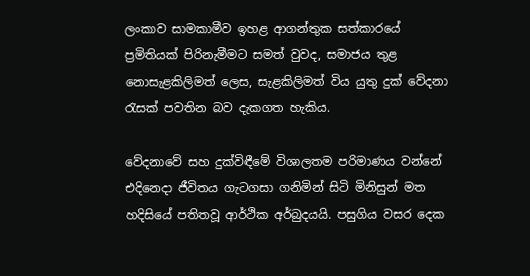ලංකාව සාමකාමීව ඉහළ ආගන්තුක සත්කාරයේ ප්‍රමිතියක් පිරිනැමීමට සමත් වුවද, සමාජය තුළ නොසැළකිලිමත් ලෙස, සැළකිලිමත් විය යුතු දුක් වේදනා රැසක් පවතින බව දැකගත හැකිය.

වේදනාවේ සහ දුක්විඳීමේ විශාලතම පරිමාණය වන්නේ එදිනෙදා ජීවිතය ගැටගසා ගනිමින් සිටි මිනිසුන් මත හදිසියේ පතිතවූ ආර්ථික අර්බුදයයි. පසුගිය වසර දෙක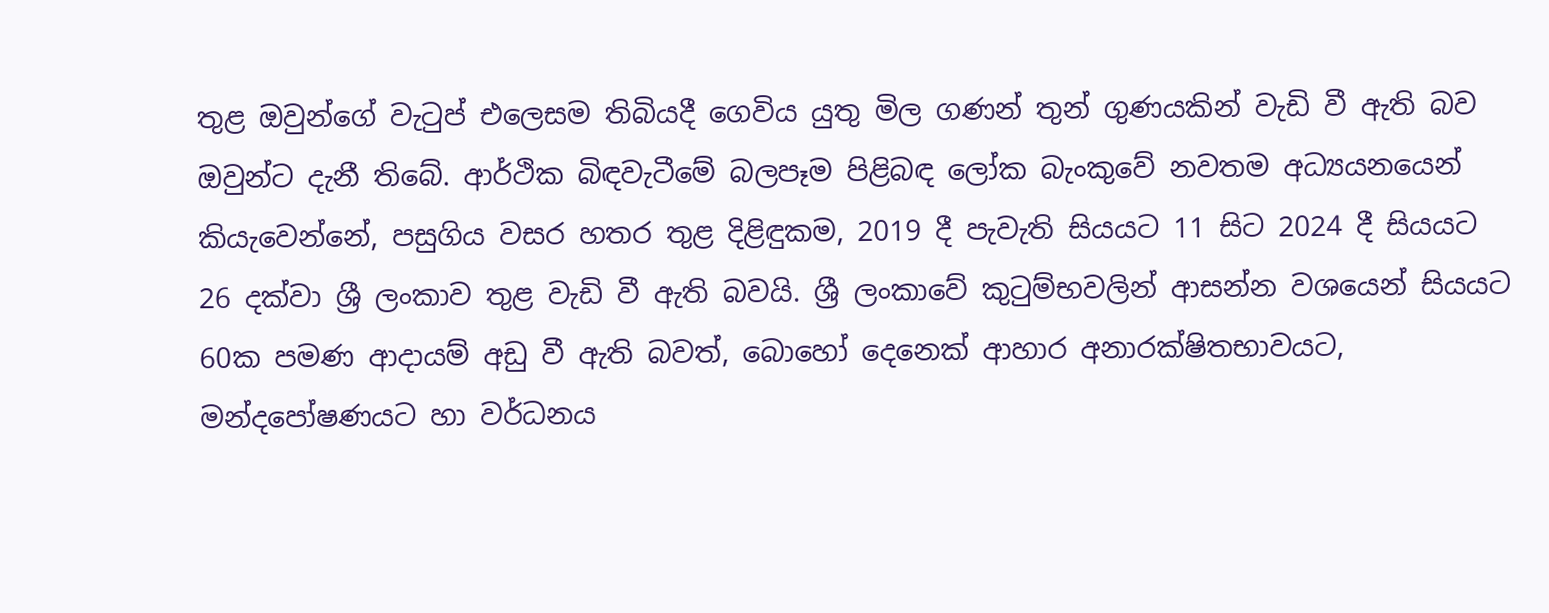තුළ ඔවුන්ගේ වැටුප් එලෙසම තිබියදී ගෙවිය යුතු මිල ගණන් තුන් ගුණයකින් වැඩි වී ඇති බව ඔවුන්ට දැනී තිබේ. ආර්ථික බිඳවැටීමේ බලපෑම පිළිබඳ ලෝක බැංකුවේ නවතම අධ්‍යයනයෙන් කියැවෙන්නේ, පසුගිය වසර හතර තුළ දිළිඳුකම, 2019 දී පැවැති සියයට 11 සිට 2024 දී සියයට 26 දක්වා ශ්‍රී ලංකාව තුළ වැඩි වී ඇති බවයි. ශ්‍රී ලංකාවේ කුටුම්භවලින් ආසන්න වශයෙන් සියයට 60ක පමණ ආදායම් අඩු වී ඇති බවත්, බොහෝ දෙනෙක් ආහාර අනාරක්ෂිතභාවයට, මන්දපෝෂණයට හා වර්ධනය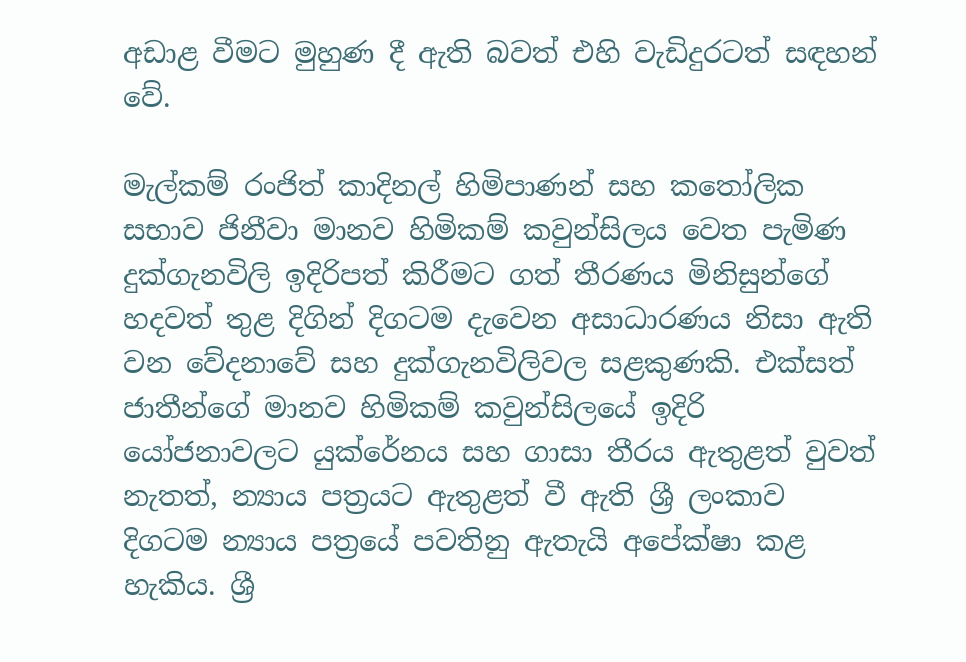අඩාළ වීමට මුහුණ දී ඇති බවත් එහි වැඩිදුරටත් සඳහන් වේ.

මැල්කම් රංජිත් කාදිනල් හිමිපාණන් සහ කතෝලික සභාව ජිනීවා මානව හිමිකම් කවුන්සිලය වෙත පැමිණ දුක්ගැනවිලි ඉදිරිපත් කිරීමට ගත් තීරණය මිනිසුන්ගේ හදවත් තුළ දිගින් දිගටම දැවෙන අසාධාරණය නිසා ඇති වන වේදනාවේ සහ දුක්ගැනවිලිවල සළකුණකි. එක්සත් ජාතීන්ගේ මානව හිමිකම් කවුන්සිලයේ ඉදිරි යෝජනාවලට යුක්රේනය සහ ගාසා තීරය ඇතුළත් වුවත් නැතත්, න්‍යාය පත්‍රයට ඇතුළත් වී ඇති ශ්‍රී ලංකාව දිගටම න්‍යාය පත්‍රයේ පවතිනු ඇතැයි අපේක්ෂා කළ හැකිය. ශ්‍රී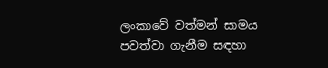ලංකාවේ වත්මන් සාමය පවත්වා ගැනීම සඳහා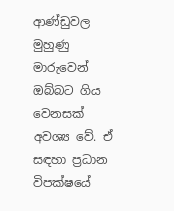ආණ්ඩුවල මුහුණු මාරුවෙන් ඔබ්බට ගිය වෙනසක් අවශ්‍ය වේ. ඒ සඳහා ප්‍රධාන විපක්ෂයේ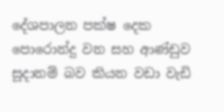දේශපාලන පක්ෂ දෙක පොරොන්දු වන සහ ආණ්ඩුව සූදානම් බව කියන වඩා වැඩි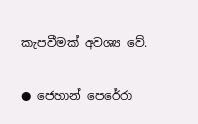කැපවීමක් අවශ්‍ය වේ.

● ජෙහාන් පෙරේරා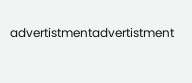advertistmentadvertistment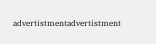advertistmentadvertistment